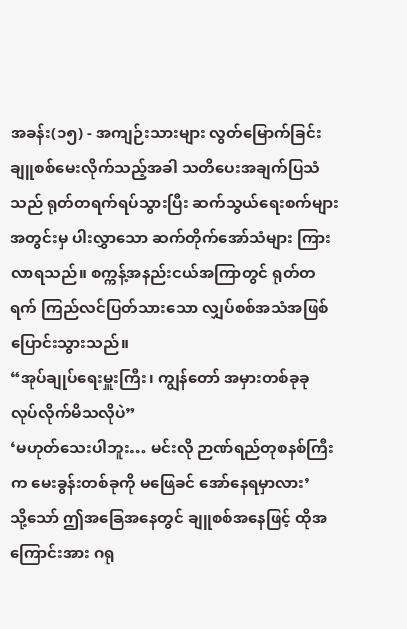အခန်း(၁၅) - အကျဉ်းသားများ လွတ်မြောက်ခြင်း
ချူစစ်မေးလိုက်သည့်အခါ သတိပေးအချက်ပြသံသည် ရုတ်တရက်ရပ်သွားပြီး ဆက်သွယ်ရေးစက်များအတွင်းမှ ပါးလွှာသော ဆက်တိုက်အော်သံများ ကြားလာရသည်။ စက္ကန့်အနည်းငယ်အကြာတွင် ရုတ်တရက် ကြည်လင်ပြတ်သားသော လျှပ်စစ်အသံအဖြစ် ပြောင်းသွားသည်။
“အုပ်ချုပ်ရေးမှူးကြီး၊ ကျွန်တော် အမှားတစ်ခုခု လုပ်လိုက်မိသလိုပဲ”
‘မဟုတ်သေးပါဘူး… မင်းလို ဉာဏ်ရည်တုစနစ်ကြီးက မေးခွန်းတစ်ခုကို မဖြေခင် အော်နေရမှာလား’
သို့သော် ဤအခြေအနေတွင် ချူစစ်အနေဖြင့် ထိုအကြောင်းအား ဂရု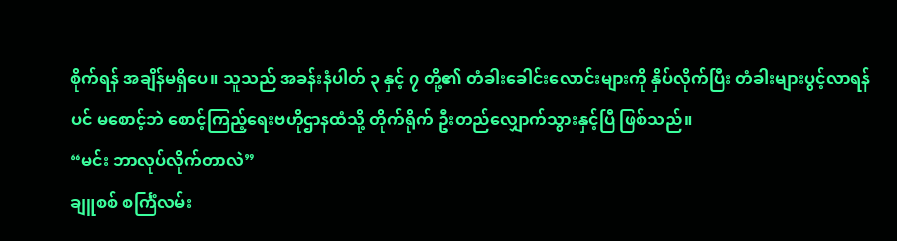စိုက်ရန် အချိန်မရှိပေ။ သူသည် အခန်းနံပါတ် ၃ နှင့် ၇ တို့၏ တံခါးခေါင်းလောင်းများကို နှိပ်လိုက်ပြီး တံခါးများပွင့်လာရန်ပင် မစောင့်ဘဲ စောင့်ကြည့်ရေးဗဟိုဌာနထံသို့ တိုက်ရိုက် ဦးတည်လျှောက်သွားနှင့်ပြီ ဖြစ်သည်။
“မင်း ဘာလုပ်လိုက်တာလဲ”
ချူစစ် စင်္ကြံလမ်း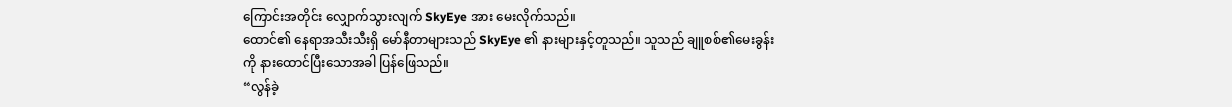ကြောင်းအတိုင်း လျှောက်သွားလျက် SkyEye အား မေးလိုက်သည်။
ထောင်၏ နေရာအသီးသီးရှိ မော်နီတာများသည် SkyEye ၏ နားများနှင့်တူသည်။ သူသည် ချူစစ်၏မေးခွန်းကို နားထောင်ပြီးသောအခါ ပြန်ဖြေသည်။
“လွန်ခဲ့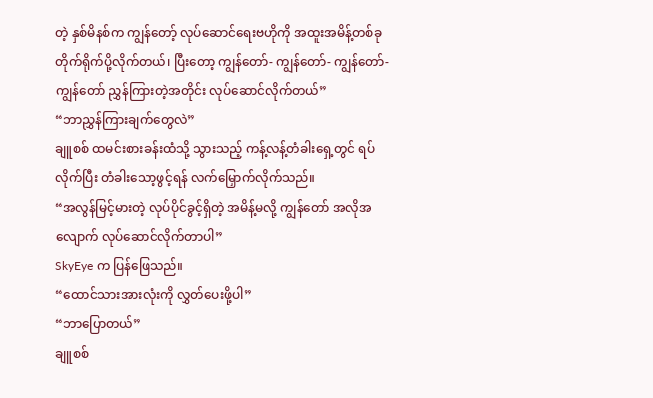တဲ့ နှစ်မိနစ်က ကျွန်တော့် လုပ်ဆောင်ရေးဗဟိုကို အထူးအမိန့်တစ်ခု တိုက်ရိုက်ပို့လိုက်တယ်၊ ပြီးတော့ ကျွန်တော်- ကျွန်တော်- ကျွန်တော်- ကျွန်တော် ညွှန်ကြားတဲ့အတိုင်း လုပ်ဆောင်လိုက်တယ်”
“ဘာညွှန်ကြားချက်တွေလဲ”
ချူစစ် ထမင်းစားခန်းထံသို့ သွားသည့် ကန့်လန့်တံခါးရှေ့တွင် ရပ်လိုက်ပြီး တံခါးသော့ဖွင့်ရန် လက်မြှောက်လိုက်သည်။
“အလွန်မြင့်မားတဲ့ လုပ်ပိုင်ခွင့်ရှိတဲ့ အမိန့်မလို့ ကျွန်တော် အလိုအလျောက် လုပ်ဆောင်လိုက်တာပါ”
SkyEye က ပြန်ဖြေသည်။
“ထောင်သားအားလုံးကို လွှတ်ပေးဖို့ပါ”
“ဘာပြောတယ်”
ချူစစ်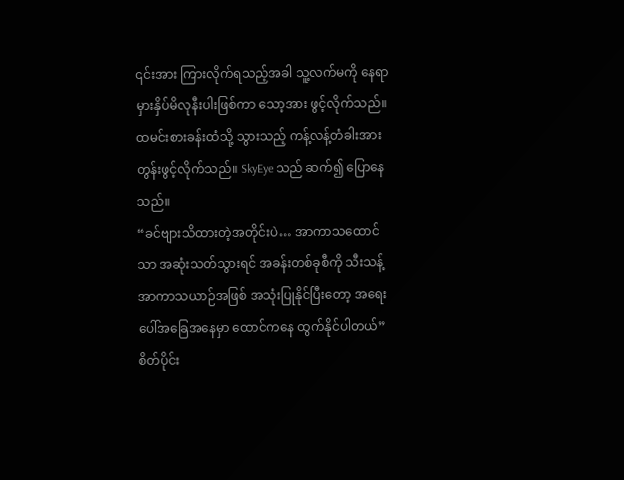၎င်းအား ကြားလိုက်ရသည့်အခါ သူ့လက်မကို နေရာမှားနှိပ်မိလုနီးပါးဖြစ်ကာ သော့အား ဖွင့်လိုက်သည်။
ထမင်းစားခန်းထံသို့ သွားသည့် ကန့်လန့်တံခါးအား တွန်းဖွင့်လိုက်သည်။ SkyEye သည် ဆက်၍ ပြောနေသည်။
“ခင်ဗျားသိထားတဲ့အတိုင်းပဲ… အာကာသထောင်သာ အဆုံးသတ်သွားရင် အခန်းတစ်ခုစီကို သီးသန့်အာကာသယာဉ်အဖြစ် အသုံးပြုနိုင်ပြီးတော့ အရေးပေါ်အခြေအနေမှာ ထောင်ကနေ ထွက်နိုင်ပါတယ်”
စိတ်ပိုင်း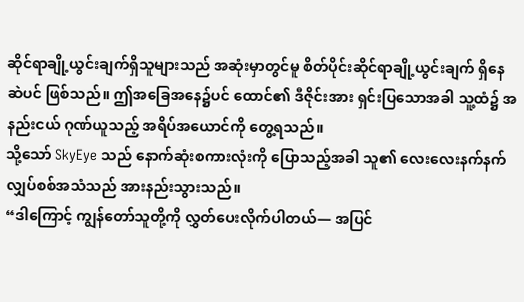ဆိုင်ရာချို့ယွင်းချက်ရှိသူများသည် အဆုံးမှာတွင်မူ စိတ်ပိုင်းဆိုင်ရာချို့ယွင်းချက် ရှိနေဆဲပင် ဖြစ်သည်။ ဤအခြေအနေ၌ပင် ထောင်၏ ဒီဇိုင်းအား ရှင်းပြသောအခါ သူ့ထံ၌ အနည်းငယ် ဂုဏ်ယူသည့် အရိပ်အယောင်ကို တွေ့ရသည်။
သို့သော် SkyEye သည် နောက်ဆုံးစကားလုံးကို ပြောသည့်အခါ သူ၏ လေးလေးနက်နက် လျှပ်စစ်အသံသည် အားနည်းသွားသည်။
“ဒါကြောင့် ကျွန်တော်သူတို့ကို လွှတ်ပေးလိုက်ပါတယ်— အပြင်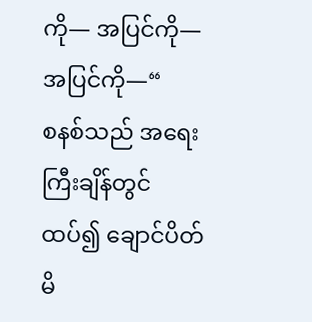ကို— အပြင်ကို— အပြင်ကို—“
စနစ်သည် အရေးကြီးချိန်တွင် ထပ်၍ ချောင်ပိတ်မိ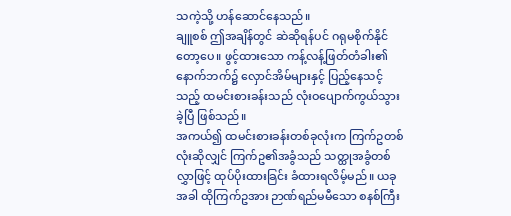သကဲ့သို့ ဟန်ဆောင်နေသည်။
ချူစစ် ဤအချိန်တွင် ဆဲဆိုရန်ပင် ဂရုမစိုက်နိုင်တော့ပေ။ ဖွင့်ထားသော ကန့်လန့်ဖြတ်တံခါး၏ နောက်ဘက်၌ လှောင်အိမ်များနှင့် ပြည့်နေသင့်သည့် ထမင်းစားခန်းသည် လုံးဝပျောက်ကွယ်သွားခဲ့ပြီ ဖြစ်သည်။
အကယ်၍ ထမင်းစားခန်းတစ်ခုလုံးက ကြက်ဥတစ်လုံးဆိုလျှင် ကြက်ဥ၏အခွံသည် သတ္ထုအခွံတစ်လွှာဖြင့် ထုပ်ပိုးထားခြင်း ခံထားရလိမ့်မည်။ ယခုအခါ ထိုကြက်ဥအား ဉာဏ်ရည်မမီသော စနစ်ကြီး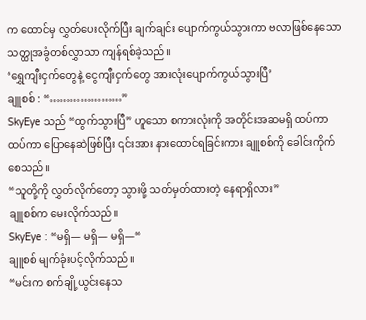က ထောင်မှ လွှတ်ပေးလိုက်ပြီး ချက်ချင်း ပျောက်ကွယ်သွားကာ ဗလာဖြစ်နေသော သတ္ထုအခွံတစ်လွှာသာ ကျန်ရစ်ခဲ့သည်။
‘ရွှေကျီးငှက်တွေနဲ့ ငွေကျီးငှက်တွေ အားလုံးပျောက်ကွယ်သွားပြီ’
ချူစစ် : “…………………”
SkyEye သည် “ထွက်သွားပြီ” ဟူသော စကားလုံးကို အတိုင်းအဆမရှိ ထပ်ကာထပ်ကာ ပြောနေဆဲဖြစ်ပြီး ၎င်းအား နားထောင်ရခြင်းကား ချူစစ်ကို ခေါင်းကိုက်စေသည်။
“သူတို့ကို လွှတ်လိုက်တော့ သွားဖို့ သတ်မှတ်ထားတဲ့ နေရာရှိလား”
ချူစစ်က မေးလိုက်သည်။
SkyEye : “မရှိ— မရှိ— မရှိ—“
ချူစစ် မျက်ခုံးပင့်လိုက်သည်။
“မင်းက စက်ချို့ယွင်းနေသ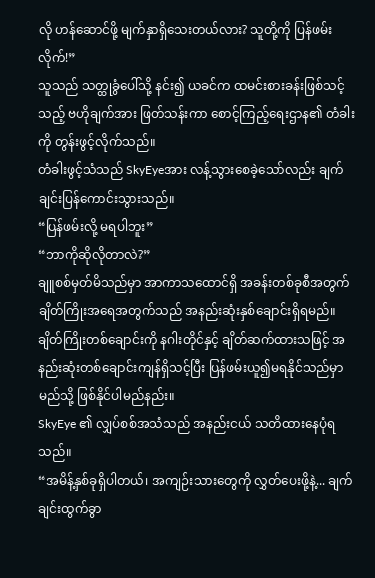လို ဟန်ဆောင်ဖို့ မျက်နှာရှိသေးတယ်လား? သူတို့ကို ပြန်ဖမ်းလိုက်!”
သူသည် သတ္ထုခွံပေါ်သို့ နင်း၍ ယခင်က ထမင်းစားခန်းဖြစ်သင့်သည့် ဗဟိုချက်အား ဖြတ်သန်းကာ စောင့်ကြည့်ရေးဌာန၏ တံခါးကို တွန်းဖွင့်လိုက်သည်။
တံခါးဖွင့်သံသည် SkyEyeအား လန့်သွားစေခဲ့သော်လည်း ချက်ချင်းပြန်ကောင်းသွားသည်။
“ပြန်ဖမ်းလို့ မရပါဘူး”
“ဘာကိုဆိုလိုတာလဲ?”
ချူစစ်မှတ်မိသည်မှာ အာကာသထောင်ရှိ အခန်းတစ်ခုစီအတွက် ချိတ်ကြိုးအရေအတွက်သည် အနည်းဆုံးနှစ်ချောင်းရှိရမည်။ ချိတ်ကြိုးတစ်ချောင်းကို နဂါးတိုင်နှင့် ချိတ်ဆက်ထားသဖြင့် အနည်းဆုံးတစ်ချောင်းကျန်ရှိသင့်ပြီး ပြန်ဖမ်းယူ၍မရနိုင်သည်မှာ မည်သို့ ဖြစ်နိုင်ပါမည်နည်း။
SkyEye ၏ လျှပ်စစ်အသံသည် အနည်းငယ် သတိထားနေပုံရသည်။
“အမိန့်နှစ်ခုရှိပါတယ်၊ အကျဉ်းသားတွေကို လွှတ်ပေးဖို့နဲ့... ချက်ချင်းထွက်ခွာ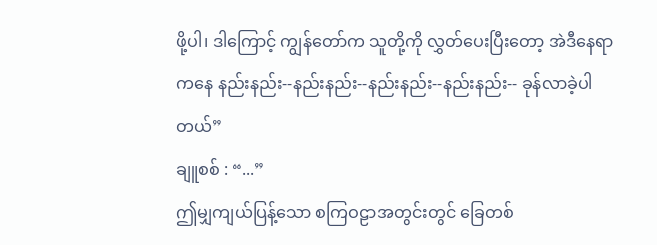ဖို့ပါ၊ ဒါကြောင့် ကျွန်တော်က သူတို့ကို လွှတ်ပေးပြီးတော့ အဲဒီနေရာကနေ နည်းနည်း--နည်းနည်း--နည်းနည်း--နည်းနည်း-- ခုန်လာခဲ့ပါတယ်”
ချူစစ် : “...”
ဤမျှကျယ်ပြန့်သော စကြဝဠာအတွင်းတွင် ခြေတစ်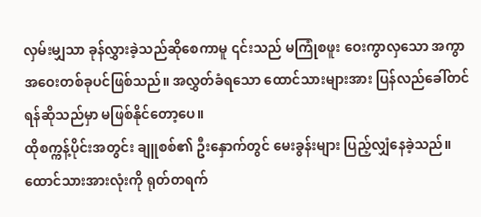လှမ်းမျှသာ ခုန်လွှားခဲ့သည်ဆိုစေကာမူ ၎င်းသည် မကြုံစဖူး ဝေးကွာလှသော အကွာအဝေးတစ်ခုပင်ဖြစ်သည်။ အလွှတ်ခံရသော ထောင်သားများအား ပြန်လည်ခေါ်တင်ရန်ဆိုသည်မှာ မဖြစ်နိုင်တော့ပေ။
ထိုစက္ကန့်ပိုင်းအတွင်း ချူစစ်၏ ဦးနှောက်တွင် မေးခွန်းများ ပြည့်လျှံနေခဲ့သည်။
ထောင်သားအားလုံးကို ရုတ်တရက်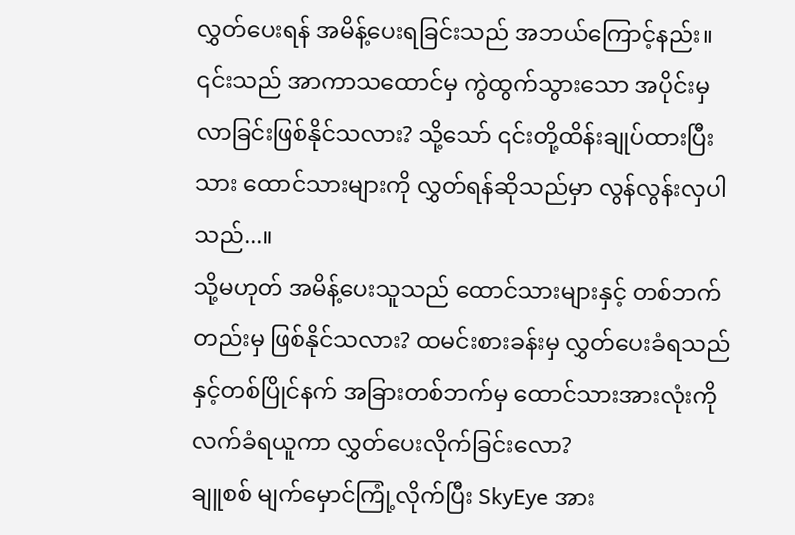လွှတ်ပေးရန် အမိန့်ပေးရခြင်းသည် အဘယ်ကြောင့်နည်း။
၎င်းသည် အာကာသထောင်မှ ကွဲထွက်သွားသော အပိုင်းမှ လာခြင်းဖြစ်နိုင်သလား? သို့သော် ၎င်းတို့ထိန်းချုပ်ထားပြီးသား ထောင်သားများကို လွှတ်ရန်ဆိုသည်မှာ လွန်လွန်းလှပါသည်...။
သို့မဟုတ် အမိန့်ပေးသူသည် ထောင်သားများနှင့် တစ်ဘက်တည်းမှ ဖြစ်နိုင်သလား? ထမင်းစားခန်းမှ လွှတ်ပေးခံရသည်နှင့်တစ်ပြိုင်နက် အခြားတစ်ဘက်မှ ထောင်သားအားလုံးကို လက်ခံရယူကာ လွှတ်ပေးလိုက်ခြင်းလော?
ချူစစ် မျက်မှောင်ကြုံ့လိုက်ပြီး SkyEye အား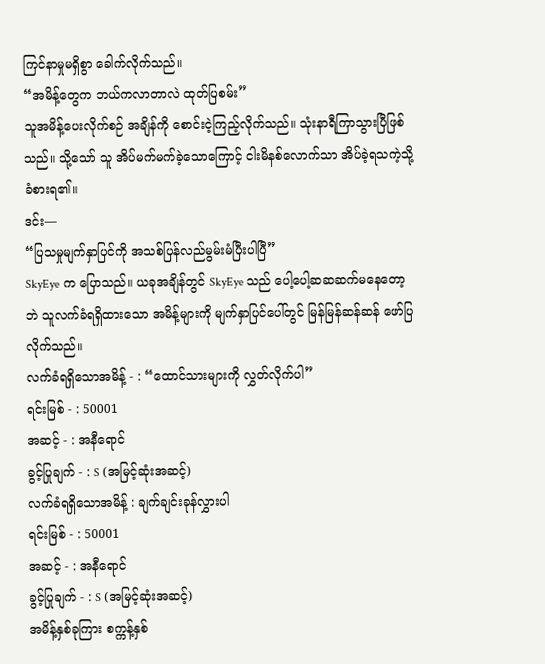ကြင်နာမှုမရှိစွာ ခေါက်လိုက်သည်။
“အမိန့်တွေက ဘယ်ကလာတာလဲ ထုတ်ပြစမ်း”
သူအမိန့်ပေးလိုက်စဉ် အချိန်ကို စောင်းငဲ့ကြည့်လိုက်သည်။ သုံးနာရီကြာသွားပြီဖြစ်သည်။ သို့သော် သူ အိပ်မက်မက်ခဲ့သောကြောင့် ငါးမိနစ်လောက်သာ အိပ်ခဲ့ရသကဲ့သို့ ခံစားရ၏။
ဒင်း—
“ပြသမှုမျက်နှာပြင်ကို အသစ်ပြန်လည်မွမ်းမံပြီးပါပြီ”
SkyEye က ပြောသည်။ ယခုအချိန်တွင် SkyEye သည် ပေါ့ပေါ့ဆဆဆက်မနေတော့ဘဲ သူလက်ခံရရှိထားသော အမိန့်များကို မျက်နှာပြင်ပေါ်တွင် မြန်မြန်ဆန်ဆန် ဖော်ပြလိုက်သည်။
လက်ခံရရှိသောအမိန့် - : “ထောင်သားများကို လွှတ်လိုက်ပါ”
ရင်းမြစ် - : 50001
အဆင့် - : အနီရောင်
ခွင့်ပြုချက် - : S (အမြင့်ဆုံးအဆင့်)
လက်ခံရရှိသောအမိန့် : ချက်ချင်းခုန်လွှားပါ
ရင်းမြစ် - : 50001
အဆင့် - : အနီရောင်
ခွင့်ပြုချက် - : S (အမြင့်ဆုံးအဆင့်)
အမိန့်နှစ်ခုကြား စက္ကန့်နှစ်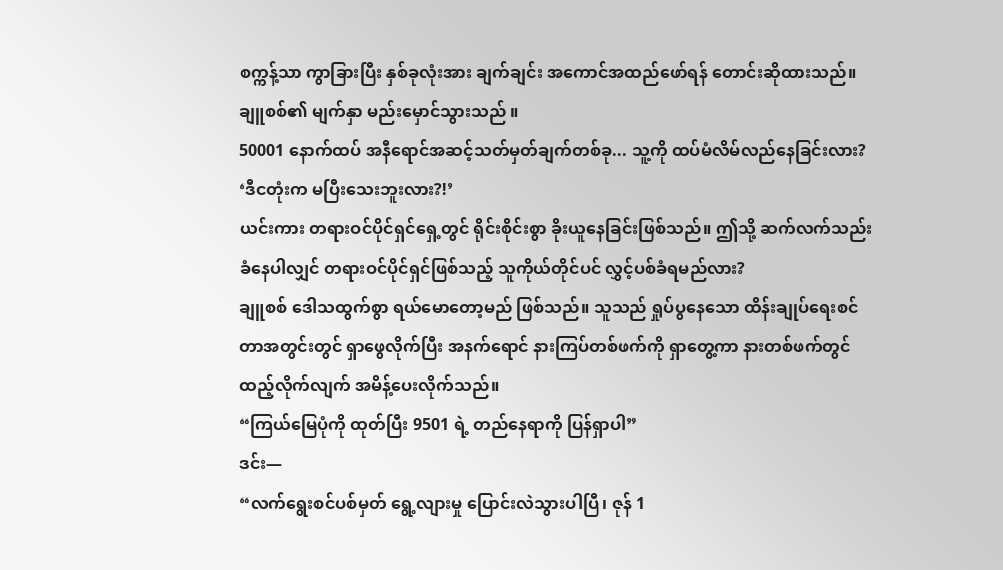စက္ကန့်သာ ကွာခြားပြီး နှစ်ခုလုံးအား ချက်ချင်း အကောင်အထည်ဖော်ရန် တောင်းဆိုထားသည်။
ချူစစ်၏ မျက်နှာ မည်းမှောင်သွားသည် ။
50001 နောက်ထပ် အနီရောင်အဆင့်သတ်မှတ်ချက်တစ်ခု... သူ့ကို ထပ်မံလိမ်လည်နေခြင်းလား?
‘ဒီငတုံးက မပြီးသေးဘူးလား?!’
ယင်းကား တရားဝင်ပိုင်ရှင်ရှေ့တွင် ရိုင်းစိုင်းစွာ ခိုးယူနေခြင်းဖြစ်သည်။ ဤသို့ ဆက်လက်သည်းခံနေပါလျှင် တရားဝင်ပိုင်ရှင်ဖြစ်သည့် သူကိုယ်တိုင်ပင် လွှင့်ပစ်ခံရမည်လား?
ချူစစ် ဒေါသထွက်စွာ ရယ်မောတော့မည် ဖြစ်သည်။ သူသည် ရှုပ်ပွနေသော ထိန်းချုပ်ရေးစင်တာအတွင်းတွင် ရှာဖွေလိုက်ပြီး အနက်ရောင် နားကြပ်တစ်ဖက်ကို ရှာတွေ့ကာ နားတစ်ဖက်တွင် ထည့်လိုက်လျက် အမိန့်ပေးလိုက်သည်။
“ကြယ်မြေပုံကို ထုတ်ပြီး 9501 ရဲ့ တည်နေရာကို ပြန်ရှာပါ”
ဒင်း—
“လက်ရွေးစင်ပစ်မှတ် ရွေ့လျားမှု ပြောင်းလဲသွားပါပြီ၊ ဇုန် 1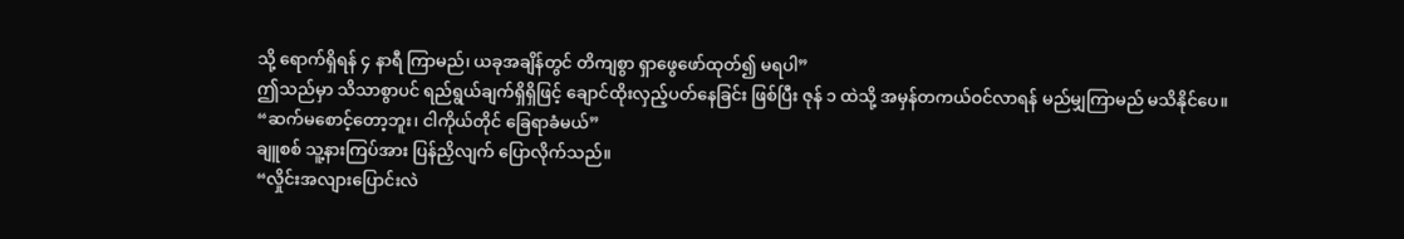သို့ ရောက်ရှိရန် ၄ နာရီ ကြာမည်၊ ယခုအချိန်တွင် တိကျစွာ ရှာဖွေဖော်ထုတ်၍ မရပါ”
ဤသည်မှာ သိသာစွာပင် ရည်ရွယ်ချက်ရှိရှိဖြင့် ချောင်ထိုးလှည့်ပတ်နေခြင်း ဖြစ်ပြီး ဇုန် ၁ ထဲသို့ အမှန်တကယ်ဝင်လာရန် မည်မျှကြာမည် မသိနိုင်ပေ။
“ဆက်မစောင့်တော့ဘူး၊ ငါကိုယ်တိုင် ခြေရာခံမယ်”
ချူစစ် သူ့နားကြပ်အား ပြန်ညှိလျက် ပြောလိုက်သည်။
“လှိုင်းအလျားပြောင်းလဲ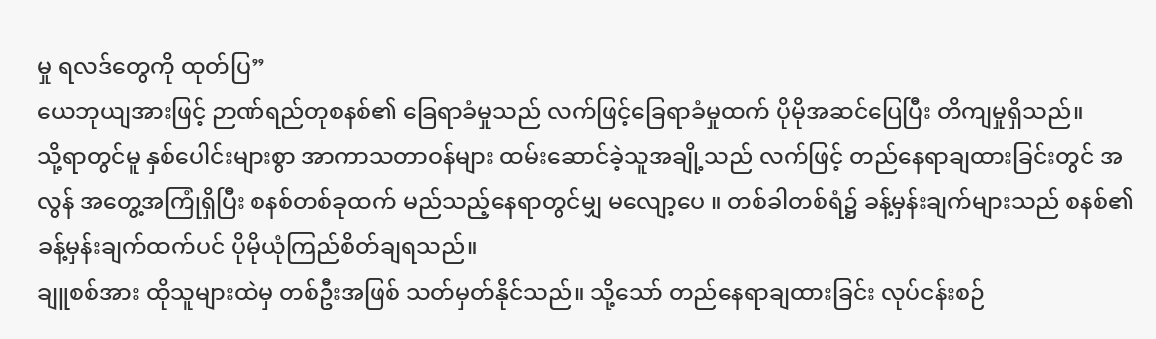မှု ရလဒ်တွေကို ထုတ်ပြ”
ယေဘုယျအားဖြင့် ဉာဏ်ရည်တုစနစ်၏ ခြေရာခံမှုသည် လက်ဖြင့်ခြေရာခံမှုထက် ပိုမိုအဆင်ပြေပြီး တိကျမှုရှိသည်။
သို့ရာတွင်မူ နှစ်ပေါင်းများစွာ အာကာသတာဝန်များ ထမ်းဆောင်ခဲ့သူအချို့သည် လက်ဖြင့် တည်နေရာချထားခြင်းတွင် အလွန် အတွေ့အကြုံရှိပြီး စနစ်တစ်ခုထက် မည်သည့်နေရာတွင်မျှ မလျော့ပေ ။ တစ်ခါတစ်ရံ၌ ခန့်မှန်းချက်များသည် စနစ်၏ခန့်မှန်းချက်ထက်ပင် ပိုမိုယုံကြည်စိတ်ချရသည်။
ချူစစ်အား ထိုသူများထဲမှ တစ်ဦးအဖြစ် သတ်မှတ်နိုင်သည်။ သို့သော် တည်နေရာချထားခြင်း လုပ်ငန်းစဉ်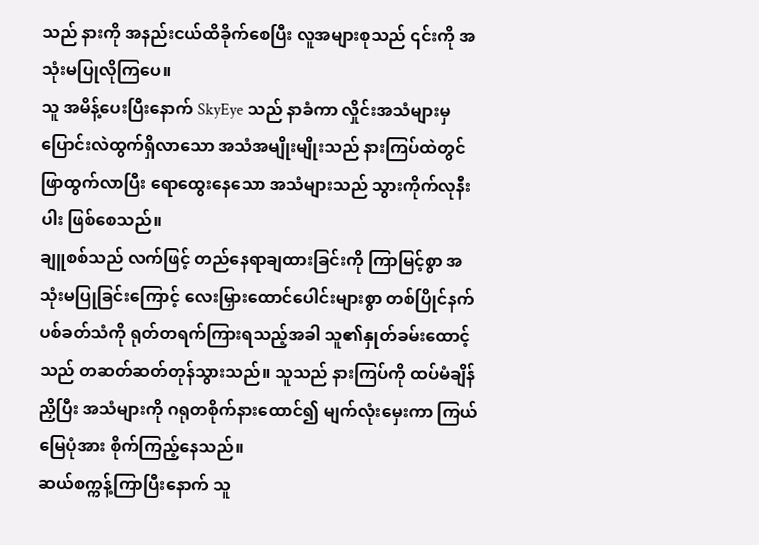သည် နားကို အနည်းငယ်ထိခိုက်စေပြီး လူအများစုသည် ၎င်းကို အသုံးမပြုလိုကြပေ။
သူ အမိန့်ပေးပြီးနောက် SkyEye သည် နာခံကာ လှိုင်းအသံများမှ ပြောင်းလဲထွက်ရှိလာသော အသံအမျိုးမျိုးသည် နားကြပ်ထဲတွင် ဖြာထွက်လာပြီး ရောထွေးနေသော အသံများသည် သွားကိုက်လုနီးပါး ဖြစ်စေသည်။
ချူစစ်သည် လက်ဖြင့် တည်နေရာချထားခြင်းကို ကြာမြင့်စွာ အသုံးမပြုခြင်းကြောင့် လေးမြှားထောင်ပေါင်းများစွာ တစ်ပြိုင်နက်ပစ်ခတ်သံကို ရုတ်တရက်ကြားရသည့်အခါ သူ၏နှုတ်ခမ်းထောင့်သည် တဆတ်ဆတ်တုန်သွားသည်။ သူသည် နားကြပ်ကို ထပ်မံချိန်ညှိပြီး အသံများကို ဂရုတစိုက်နားထောင်၍ မျက်လုံးမှေးကာ ကြယ်မြေပုံအား စိုက်ကြည့်နေသည်။
ဆယ်စက္ကန့်ကြာပြီးနောက် သူ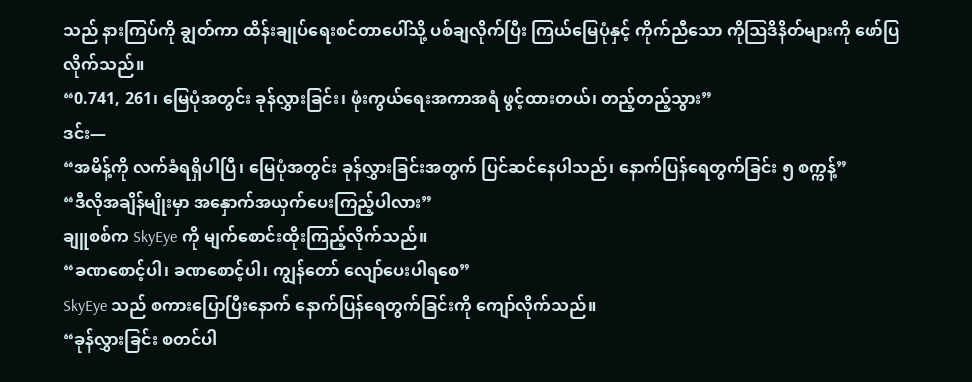သည် နားကြပ်ကို ချွတ်ကာ ထိန်းချုပ်ရေးစင်တာပေါ်သို့ ပစ်ချလိုက်ပြီး ကြယ်မြေပုံနှင့် ကိုက်ညီသော ကိုဩဒိနိတ်များကို ဖော်ပြလိုက်သည်။
“0.741, 261၊ မြေပုံအတွင်း ခုန်လွှားခြင်း၊ ဖုံးကွယ်ရေးအကာအရံ ဖွင့်ထားတယ်၊ တည့်တည့်သွား”
ဒင်း—
“အမိန့်ကို လက်ခံရရှိပါပြီ၊ မြေပုံအတွင်း ခုန်လွှားခြင်းအတွက် ပြင်ဆင်နေပါသည်၊ နောက်ပြန်ရေတွက်ခြင်း ၅ စက္ကန့်”
“ဒီလိုအချိန်မျိုးမှာ အနှောက်အယှက်ပေးကြည့်ပါလား”
ချူစစ်က SkyEye ကို မျက်စောင်းထိုးကြည့်လိုက်သည်။
“ခဏစောင့်ပါ၊ ခဏစောင့်ပါ၊ ကျွန်တော် လျော်ပေးပါရစေ”
SkyEye သည် စကားပြောပြီးနောက် နောက်ပြန်ရေတွက်ခြင်းကို ကျော်လိုက်သည်။
“ခုန်လွှားခြင်း စတင်ပါ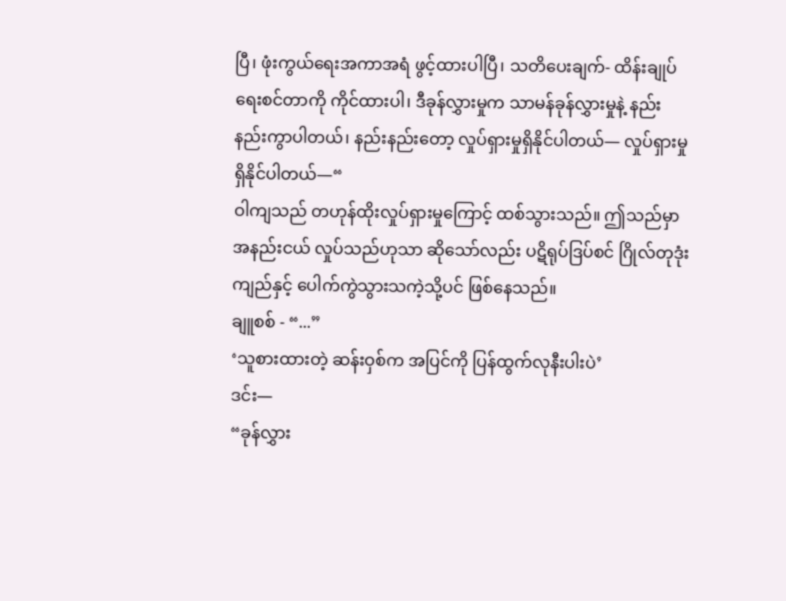ပြီ၊ ဖုံးကွယ်ရေးအကာအရံ ဖွင့်ထားပါပြီ၊ သတိပေးချက်- ထိန်းချုပ်ရေးစင်တာကို ကိုင်ထားပါ၊ ဒီခုန်လွှားမှုက သာမန်ခုန်လွှားမှုနဲ့ နည်းနည်းကွာပါတယ်၊ နည်းနည်းတော့ လှုပ်ရှားမှုရှိနိုင်ပါတယ်— လှုပ်ရှားမှုရှိနိုင်ပါတယ်—“
ဝါကျသည် တဟုန်ထိုးလှုပ်ရှားမှုကြောင့် ထစ်သွားသည်။ ဤသည်မှာ အနည်းငယ် လှုပ်သည်ဟုသာ ဆိုသော်လည်း ပဋိရုပ်ဒြပ်စင် ဂြိုလ်တုဒုံးကျည်နှင့် ပေါက်ကွဲသွားသကဲ့သို့ပင် ဖြစ်နေသည်။
ချူစစ် - “...”
‘သူစားထားတဲ့ ဆန်းဝှစ်က အပြင်ကို ပြန်ထွက်လုနီးပါးပဲ’
ဒင်း—
“ခုန်လွှား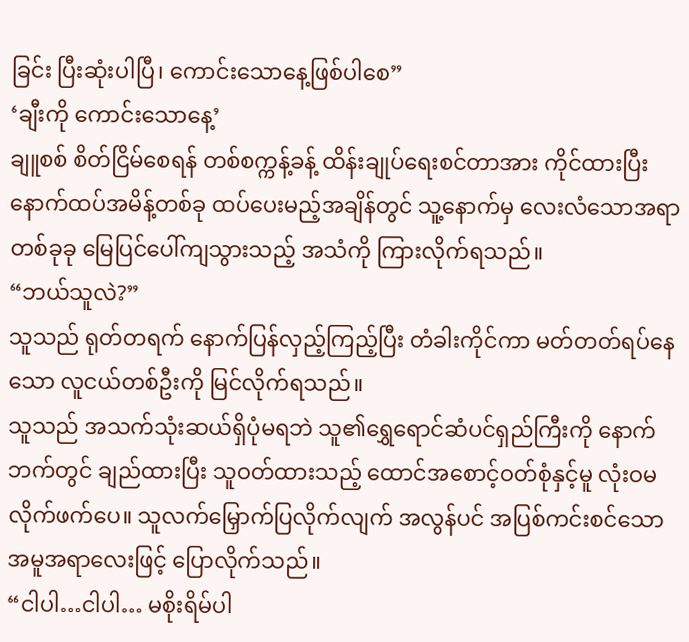ခြင်း ပြီးဆုံးပါပြီ၊ ကောင်းသောနေ့ဖြစ်ပါစေ”
‘ချီးကို ကောင်းသောနေ့’
ချူစစ် စိတ်ငြိမ်စေရန် တစ်စက္ကန့်ခန့် ထိန်းချုပ်ရေးစင်တာအား ကိုင်ထားပြီး နောက်ထပ်အမိန့်တစ်ခု ထပ်ပေးမည့်အချိန်တွင် သူ့နောက်မှ လေးလံသောအရာတစ်ခုခု မြေပြင်ပေါ်ကျသွားသည့် အသံကို ကြားလိုက်ရသည်။
“ဘယ်သူလဲ?”
သူသည် ရုတ်တရက် နောက်ပြန်လှည့်ကြည့်ပြီး တံခါးကိုင်ကာ မတ်တတ်ရပ်နေသော လူငယ်တစ်ဦးကို မြင်လိုက်ရသည်။
သူသည် အသက်သုံးဆယ်ရှိပုံမရဘဲ သူ၏ရွှေရောင်ဆံပင်ရှည်ကြီးကို နောက်ဘက်တွင် ချည်ထားပြီး သူဝတ်ထားသည့် ထောင်အစောင့်ဝတ်စုံနှင့်မူ လုံးဝမလိုက်ဖက်ပေ။ သူလက်မြှောက်ပြလိုက်လျက် အလွန်ပင် အပြစ်ကင်းစင်သော အမူအရာလေးဖြင့် ပြောလိုက်သည်။
“ငါပါ…ငါပါ… မစိုးရိမ်ပါ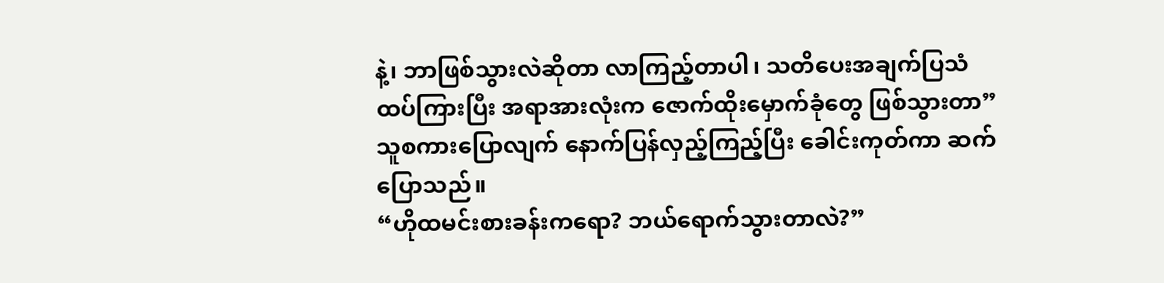နဲ့၊ ဘာဖြစ်သွားလဲဆိုတာ လာကြည့်တာပါ၊ သတိပေးအချက်ပြသံထပ်ကြားပြီး အရာအားလုံးက ဇောက်ထိုးမှောက်ခုံတွေ ဖြစ်သွားတာ”
သူစကားပြောလျက် နောက်ပြန်လှည့်ကြည့်ပြီး ခေါင်းကုတ်ကာ ဆက်ပြောသည်။
“ဟိုထမင်းစားခန်းကရော? ဘယ်ရောက်သွားတာလဲ?”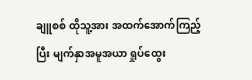ချူစစ် ထိုသူ့အား အထက်အောက်ကြည့်ပြီး မျက်နှာအမူအယာ ရှုပ်ထွေး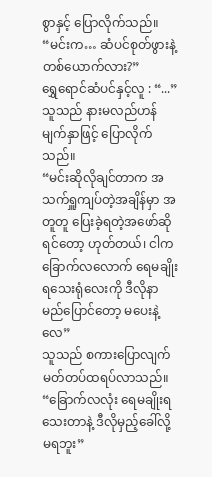စွာနှင့် ပြောလိုက်သည်။
“မင်းက… ဆံပင်စုတ်ဖွားနဲ့တစ်ယောက်လား?”
ရွှေရောင်ဆံပင်နှင့်လူ : “...”
သူသည် နားမလည်ဟန် မျက်နှာဖြင့် ပြောလိုက်သည်။
“မင်းဆိုလိုချင်တာက အသက်ရှူကျပ်တဲ့အချိန်မှာ အတူတူ ပြေးခဲ့ရတဲ့အဖော်ဆိုရင်တော့ ဟုတ်တယ်၊ ငါက ခြောက်လလောက် ရေမချိုးရသေးရုံလေးကို ဒီလိုနာမည်ပြောင်တော့ မပေးနဲ့လေ”
သူသည် စကားပြောလျက် မတ်တပ်ထရပ်လာသည်။
“ခြောက်လလုံး ရေမချိုးရသေးတာနဲ့ ဒီလိုမှည့်ခေါ်လို့ မရဘူး”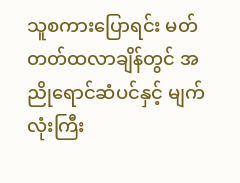သူစကားပြောရင်း မတ်တတ်ထလာချိန်တွင် အညိုရောင်ဆံပင်နှင့် မျက်လုံးကြီး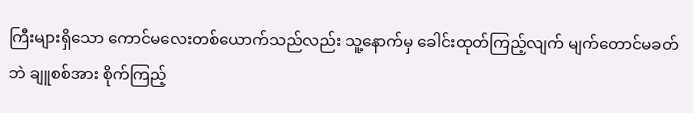ကြီးများရှိသော ကောင်မလေးတစ်ယောက်သည်လည်း သူ့နောက်မှ ခေါင်းထုတ်ကြည့်လျက် မျက်တောင်မခတ်ဘဲ ချူစစ်အား စိုက်ကြည့်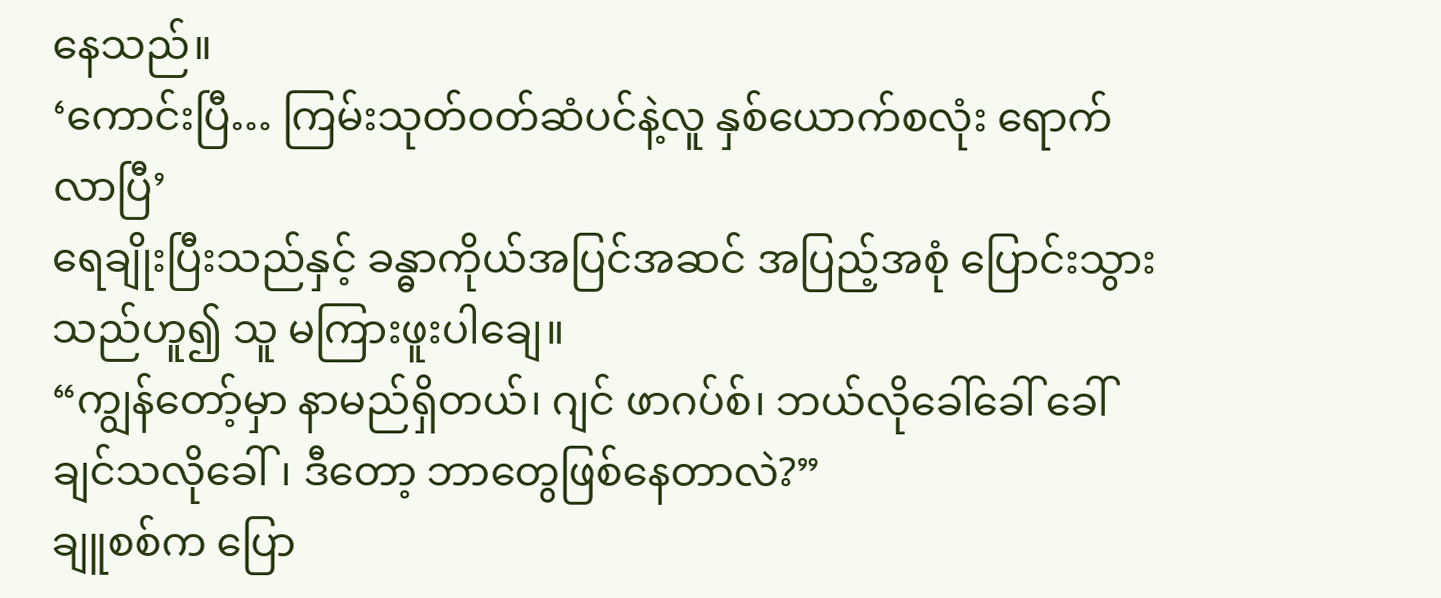နေသည်။
‘ကောင်းပြီ… ကြမ်းသုတ်ဝတ်ဆံပင်နဲ့လူ နှစ်ယောက်စလုံး ရောက်လာပြီ’
ရေချိုးပြီးသည်နှင့် ခန္ဓာကိုယ်အပြင်အဆင် အပြည့်အစုံ ပြောင်းသွားသည်ဟူ၍ သူ မကြားဖူးပါချေ။
“ကျွန်တော့်မှာ နာမည်ရှိတယ်၊ ဂျင် ဖာဂပ်စ်၊ ဘယ်လိုခေါ်ခေါ် ခေါ်ချင်သလိုခေါ်၊ ဒီတော့ ဘာတွေဖြစ်နေတာလဲ?”
ချူစစ်က ပြော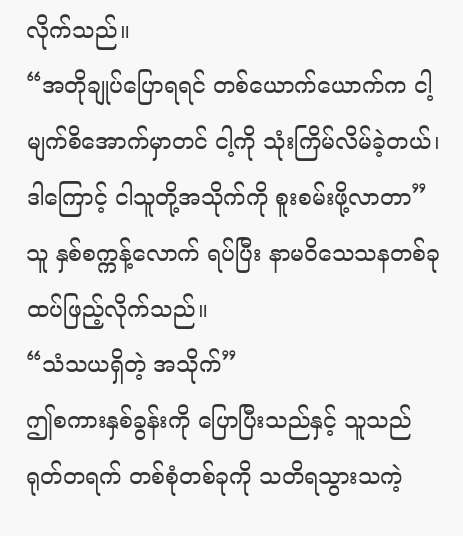လိုက်သည်။
“အတိုချုပ်ပြောရရင် တစ်ယောက်ယောက်က ငါ့မျက်စိအောက်မှာတင် ငါ့ကို သုံးကြိမ်လိမ်ခဲ့တယ်၊ ဒါကြောင့် ငါသူတို့အသိုက်ကို စူးစမ်းဖို့လာတာ”
သူ နှစ်စက္ကန့်လောက် ရပ်ပြီး နာမဝိသေသနတစ်ခု ထပ်ဖြည့်လိုက်သည်။
“သံသယရှိတဲ့ အသိုက်”
ဤစကားနှစ်ခွန်းကို ပြောပြီးသည်နှင့် သူသည် ရုတ်တရက် တစ်စုံတစ်ခုကို သတိရသွားသကဲ့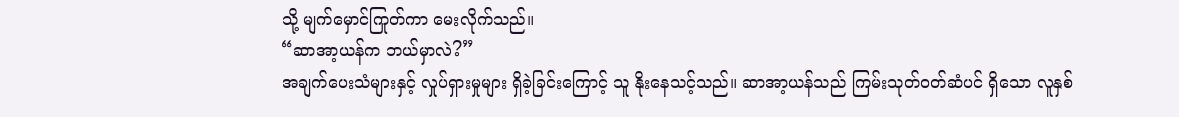သို့ မျက်မှောင်ကြုတ်ကာ မေးလိုက်သည်။
“ဆာအာ့ယန်က ဘယ်မှာလဲ?”
အချက်ပေးသံများနှင့် လှုပ်ရှားမှုများ ရှိခဲ့ခြင်းကြောင့် သူ နိုးနေသင့်သည်။ ဆာအာ့ယန်သည် ကြမ်းသုတ်ဝတ်ဆံပင် ရှိသော လူနှစ်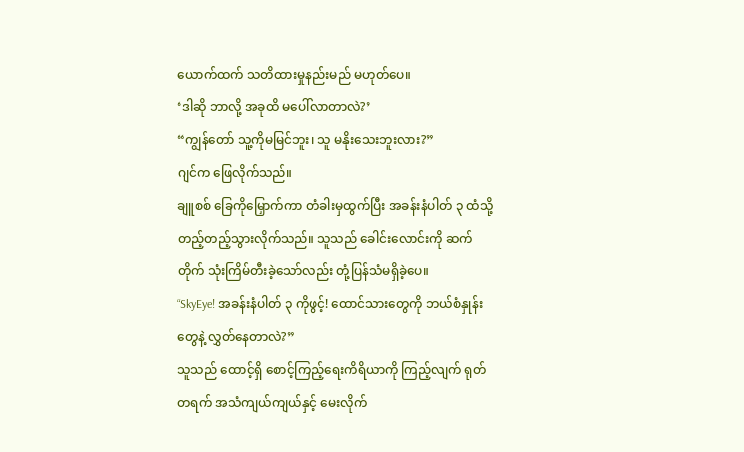ယောက်ထက် သတိထားမှုနည်းမည် မဟုတ်ပေ။
‘ဒါဆို ဘာလို့ အခုထိ မပေါ်လာတာလဲ?’
“ကျွန်တော် သူ့ကိုမမြင်ဘူး၊ သူ မနိုးသေးဘူးလား?”
ဂျင်က ဖြေလိုက်သည်။
ချူစစ် ခြေကိုမြှောက်ကာ တံခါးမှထွက်ပြီး အခန်းနံပါတ် ၃ ထံသို့ တည့်တည့်သွားလိုက်သည်။ သူသည် ခေါင်းလောင်းကို ဆက်တိုက် သုံးကြိမ်တီးခဲ့သော်လည်း တုံ့ပြန်သံမရှိခဲ့ပေ။
“SkyEye! အခန်းနံပါတ် ၃ ကိုဖွင့်! ထောင်သားတွေကို ဘယ်စံနှုန်းတွေနဲ့ လွှတ်နေတာလဲ?”
သူသည် ထောင့်ရှိ စောင့်ကြည့်ရေးကိရိယာကို ကြည့်လျက် ရုတ်တရက် အသံကျယ်ကျယ်နှင့် မေးလိုက်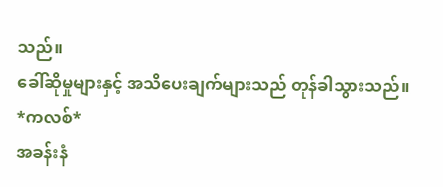သည်။
ခေါ်ဆိုမှုများနှင့် အသိပေးချက်များသည် တုန်ခါသွားသည်။
*ကလစ်*
အခန်းနံ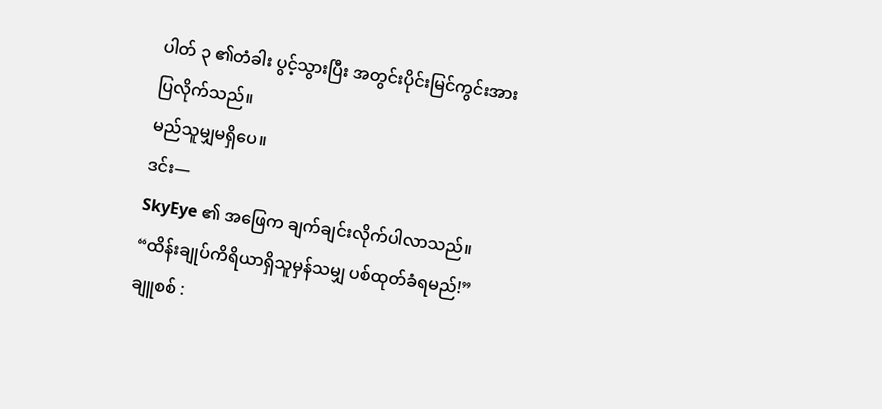ပါတ် ၃ ၏တံခါး ပွင့်သွားပြီး အတွင်းပိုင်းမြင်ကွင်းအား ပြလိုက်သည်။
မည်သူမျှမရှိပေ။
ဒင်း—
SkyEye ၏ အဖြေက ချက်ချင်းလိုက်ပါလာသည်။
“ထိန်းချုပ်ကိရိယာရှိသူမှန်သမျှ ပစ်ထုတ်ခံရမည်!”
ချူစစ် :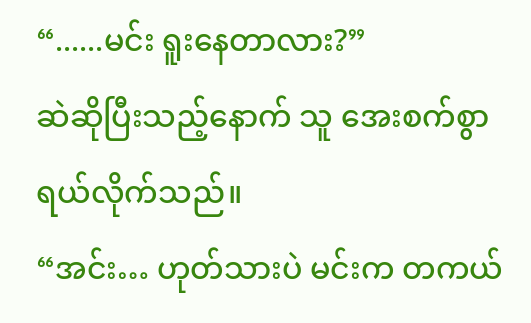“......မင်း ရူးနေတာလား?”
ဆဲဆိုပြီးသည့်နောက် သူ အေးစက်စွာ ရယ်လိုက်သည်။
“အင်း… ဟုတ်သားပဲ မင်းက တကယ်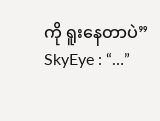ကို ရူးနေတာပဲ”
SkyEye : “…”